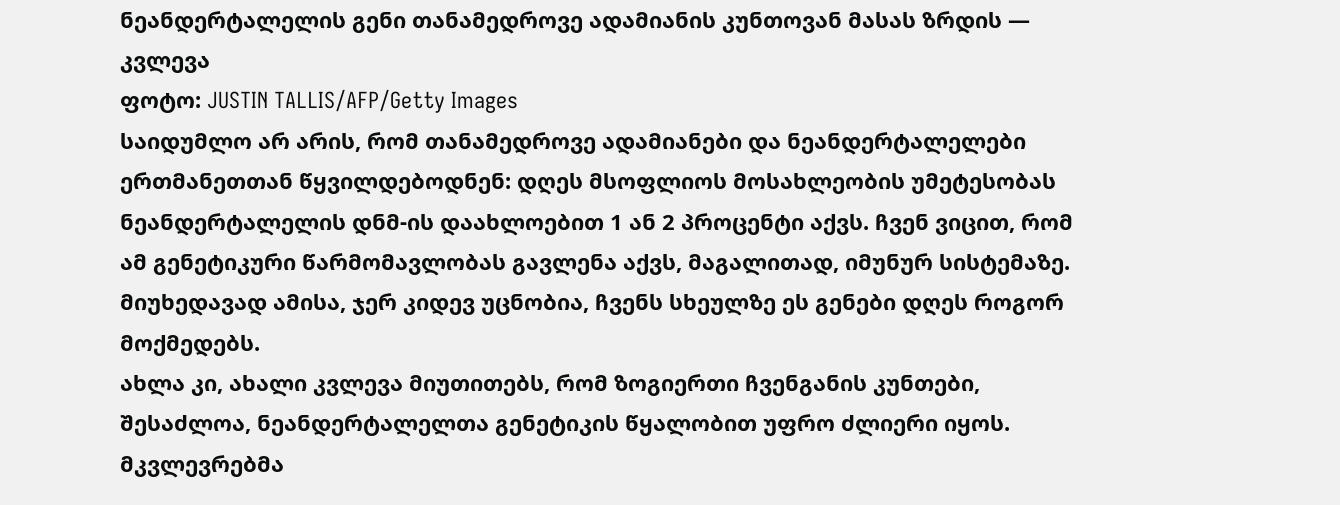ნეანდერტალელის გენი თანამედროვე ადამიანის კუნთოვან მასას ზრდის — კვლევა
ფოტო: JUSTIN TALLIS/AFP/Getty Images
საიდუმლო არ არის, რომ თანამედროვე ადამიანები და ნეანდერტალელები ერთმანეთთან წყვილდებოდნენ: დღეს მსოფლიოს მოსახლეობის უმეტესობას ნეანდერტალელის დნმ-ის დაახლოებით 1 ან 2 პროცენტი აქვს. ჩვენ ვიცით, რომ ამ გენეტიკური წარმომავლობას გავლენა აქვს, მაგალითად, იმუნურ სისტემაზე. მიუხედავად ამისა, ჯერ კიდევ უცნობია, ჩვენს სხეულზე ეს გენები დღეს როგორ მოქმედებს.
ახლა კი, ახალი კვლევა მიუთითებს, რომ ზოგიერთი ჩვენგანის კუნთები, შესაძლოა, ნეანდერტალელთა გენეტიკის წყალობით უფრო ძლიერი იყოს.
მკვლევრებმა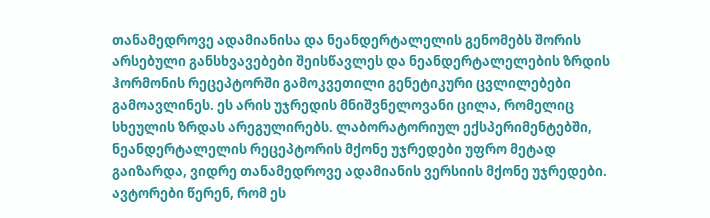თანამედროვე ადამიანისა და ნეანდერტალელის გენომებს შორის არსებული განსხვავებები შეისწავლეს და ნეანდერტალელების ზრდის ჰორმონის რეცეპტორში გამოკვეთილი გენეტიკური ცვლილებები გამოავლინეს. ეს არის უჯრედის მნიშვნელოვანი ცილა, რომელიც სხეულის ზრდას არეგულირებს. ლაბორატორიულ ექსპერიმენტებში, ნეანდერტალელის რეცეპტორის მქონე უჯრედები უფრო მეტად გაიზარდა, ვიდრე თანამედროვე ადამიანის ვერსიის მქონე უჯრედები. ავტორები წერენ, რომ ეს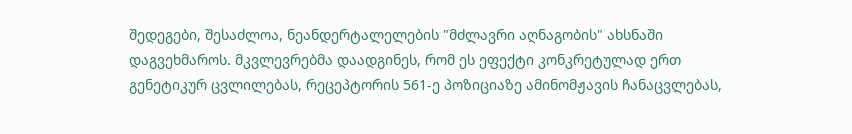შედეგები, შესაძლოა, ნეანდერტალელების "მძლავრი აღნაგობის" ახსნაში დაგვეხმაროს. მკვლევრებმა დაადგინეს, რომ ეს ეფექტი კონკრეტულად ერთ გენეტიკურ ცვლილებას, რეცეპტორის 561-ე პოზიციაზე ამინომჟავის ჩანაცვლებას,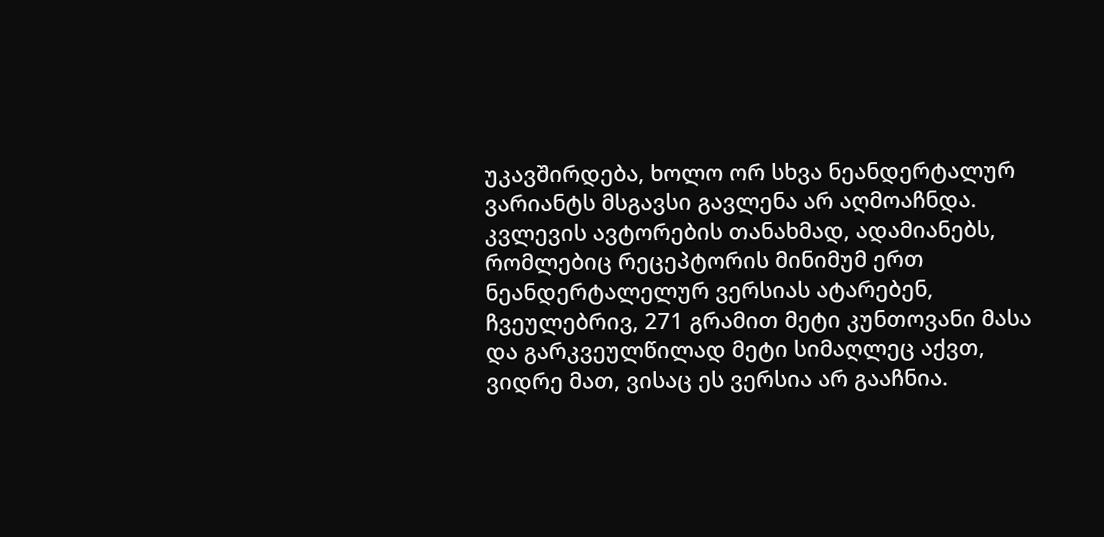უკავშირდება, ხოლო ორ სხვა ნეანდერტალურ ვარიანტს მსგავსი გავლენა არ აღმოაჩნდა.
კვლევის ავტორების თანახმად, ადამიანებს, რომლებიც რეცეპტორის მინიმუმ ერთ ნეანდერტალელურ ვერსიას ატარებენ, ჩვეულებრივ, 271 გრამით მეტი კუნთოვანი მასა და გარკვეულწილად მეტი სიმაღლეც აქვთ, ვიდრე მათ, ვისაც ეს ვერსია არ გააჩნია.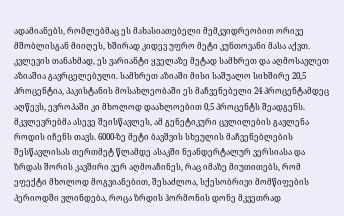ადამიანებს, რომლებმაც ეს მახასიათებელი მემკვიდრეობით ორივე მშობლისგან მიიღეს, ხშირად კიდევ უფრო მეტი კუნთოვანი მასა აქვთ. კვლევის თანახმად, ეს ვარიანტი ყველაზე მეტად სამხრეთ და აღმოსავლეთ აზიაშია გავრცელებული. სამხრეთ აზიაში მისი საშუალო სიხშირე 20,5 პროცენტია, პაკისტანის მოსახლეობაში ეს მაჩვენებელი 24 პროცენტამდეც აღწევს, ევროპაში კი მხოლოდ დაახლოებით 0,5 პროცენტს შეადგენს.
მკვლევრებმა ასევე შეისწავლეს, ამ გენეტიკური ცვლილების გავლენა როდის იჩენს თავს. 6000-ზე მეტი ბავშვის სხეულის მაჩვენებლების შესწავლისას თერთმეტ წლამდე ასაკში ნეანდერტალურ ვერსიასა და ზრდას შორის კავშირი ვერ აღმოაჩინეს, რაც იმაზე მიუთითებს, რომ ეფექტი მხოლოდ მოგვიანებით, შესაძლოა, სქესობრივი მომწიფების პერიოდში ვლინდება, როცა ზრდის ჰორმონის დონე მკვეთრად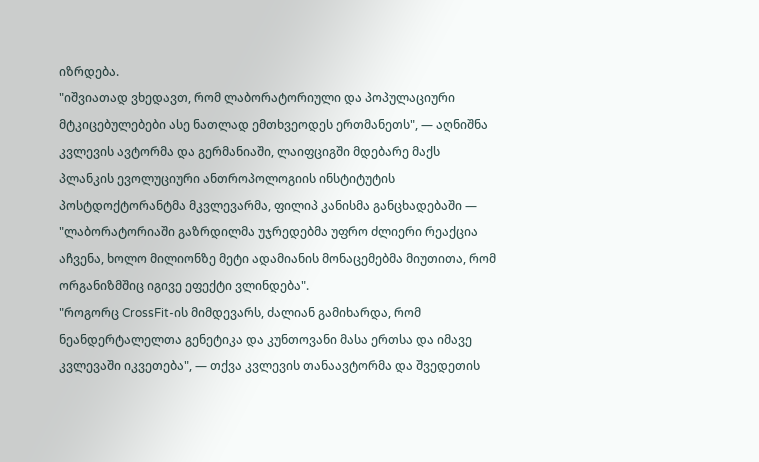იზრდება.
"იშვიათად ვხედავთ, რომ ლაბორატორიული და პოპულაციური მტკიცებულებები ასე ნათლად ემთხვეოდეს ერთმანეთს", — აღნიშნა კვლევის ავტორმა და გერმანიაში, ლაიფციგში მდებარე მაქს პლანკის ევოლუციური ანთროპოლოგიის ინსტიტუტის პოსტდოქტორანტმა მკვლევარმა, ფილიპ კანისმა განცხადებაში — "ლაბორატორიაში გაზრდილმა უჯრედებმა უფრო ძლიერი რეაქცია აჩვენა, ხოლო მილიონზე მეტი ადამიანის მონაცემებმა მიუთითა, რომ ორგანიზმშიც იგივე ეფექტი ვლინდება".
"როგორც CrossFit-ის მიმდევარს, ძალიან გამიხარდა, რომ ნეანდერტალელთა გენეტიკა და კუნთოვანი მასა ერთსა და იმავე კვლევაში იკვეთება", — თქვა კვლევის თანაავტორმა და შვედეთის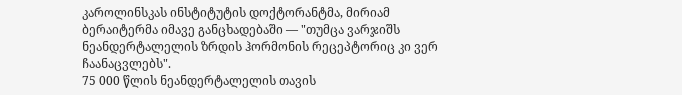კაროლინსკას ინსტიტუტის დოქტორანტმა, მირიამ ბერაიტერმა იმავე განცხადებაში — "თუმცა ვარჯიშს ნეანდერტალელის ზრდის ჰორმონის რეცეპტორიც კი ვერ ჩაანაცვლებს".
75 000 წლის ნეანდერტალელის თავის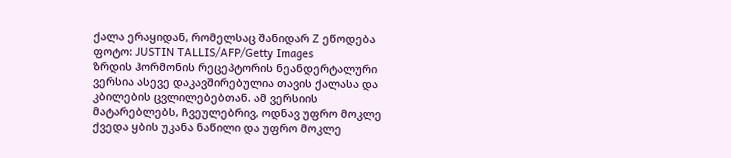ქალა ერაყიდან, რომელსაც შანიდარ Z ეწოდება
ფოტო: JUSTIN TALLIS/AFP/Getty Images
ზრდის ჰორმონის რეცეპტორის ნეანდერტალური ვერსია ასევე დაკავშირებულია თავის ქალასა და კბილების ცვლილებებთან. ამ ვერსიის მატარებლებს, ჩვეულებრივ, ოდნავ უფრო მოკლე ქვედა ყბის უკანა ნაწილი და უფრო მოკლე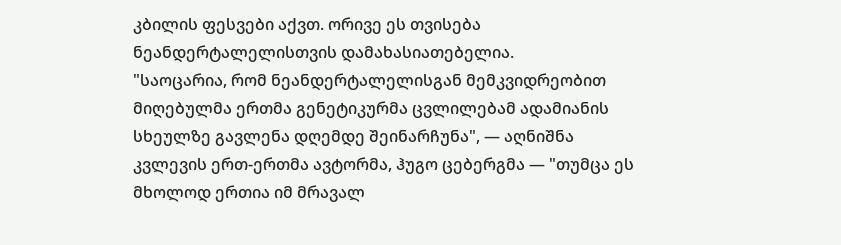კბილის ფესვები აქვთ. ორივე ეს თვისება ნეანდერტალელისთვის დამახასიათებელია.
"საოცარია, რომ ნეანდერტალელისგან მემკვიდრეობით მიღებულმა ერთმა გენეტიკურმა ცვლილებამ ადამიანის სხეულზე გავლენა დღემდე შეინარჩუნა", — აღნიშნა კვლევის ერთ-ერთმა ავტორმა, ჰუგო ცებერგმა — "თუმცა ეს მხოლოდ ერთია იმ მრავალ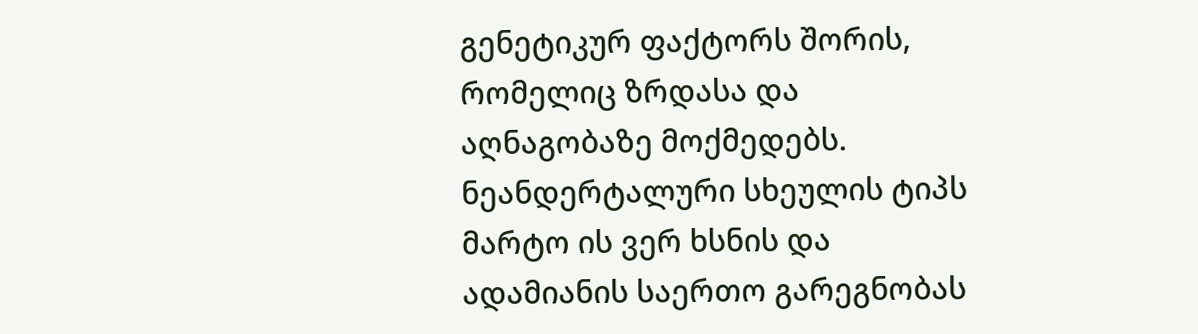გენეტიკურ ფაქტორს შორის, რომელიც ზრდასა და აღნაგობაზე მოქმედებს. ნეანდერტალური სხეულის ტიპს მარტო ის ვერ ხსნის და ადამიანის საერთო გარეგნობას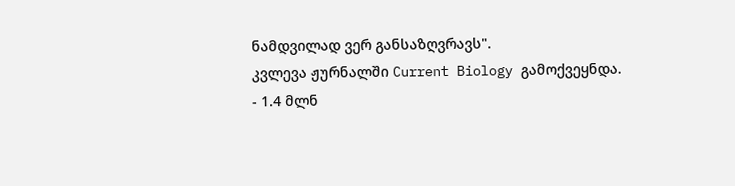ნამდვილად ვერ განსაზღვრავს".
კვლევა ჟურნალში Current Biology გამოქვეყნდა.
- 1.4 მლნ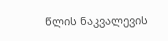წლის ნაკვალევის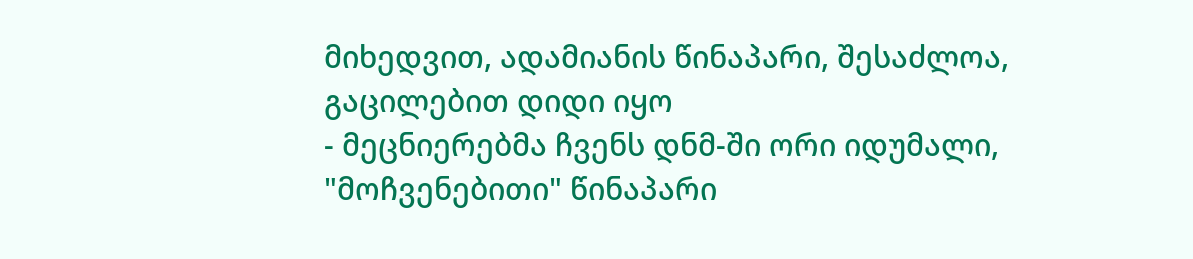მიხედვით, ადამიანის წინაპარი, შესაძლოა, გაცილებით დიდი იყო
- მეცნიერებმა ჩვენს დნმ-ში ორი იდუმალი, "მოჩვენებითი" წინაპარი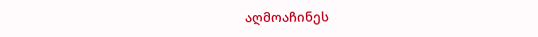აღმოაჩინეს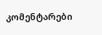კომენტარები